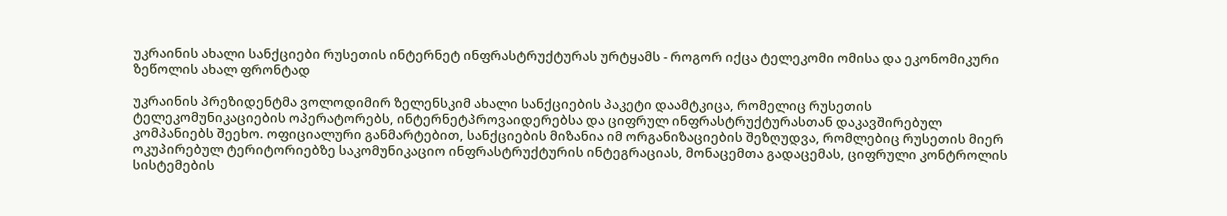უკრაინის ახალი სანქციები რუსეთის ინტერნეტ ინფრასტრუქტურას ურტყამს - როგორ იქცა ტელეკომი ომისა და ეკონომიკური ზეწოლის ახალ ფრონტად

უკრაინის პრეზიდენტმა ვოლოდიმირ ზელენსკიმ ახალი სანქციების პაკეტი დაამტკიცა, რომელიც რუსეთის ტელეკომუნიკაციების ოპერატორებს, ინტერნეტპროვაიდერებსა და ციფრულ ინფრასტრუქტურასთან დაკავშირებულ კომპანიებს შეეხო. ოფიციალური განმარტებით, სანქციების მიზანია იმ ორგანიზაციების შეზღუდვა, რომლებიც რუსეთის მიერ ოკუპირებულ ტერიტორიებზე საკომუნიკაციო ინფრასტრუქტურის ინტეგრაციას, მონაცემთა გადაცემას, ციფრული კონტროლის სისტემების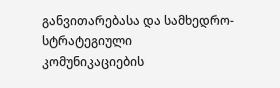განვითარებასა და სამხედრო-სტრატეგიული კომუნიკაციების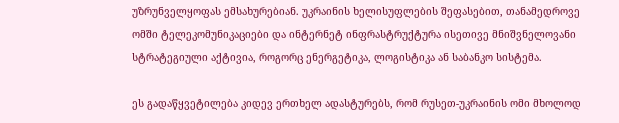უზრუნველყოფას ემსახურებიან. უკრაინის ხელისუფლების შეფასებით, თანამედროვე ომში ტელეკომუნიკაციები და ინტერნეტ ინფრასტრუქტურა ისეთივე მნიშვნელოვანი სტრატეგიული აქტივია, როგორც ენერგეტიკა, ლოგისტიკა ან საბანკო სისტემა.

ეს გადაწყვეტილება კიდევ ერთხელ ადასტურებს, რომ რუსეთ-უკრაინის ომი მხოლოდ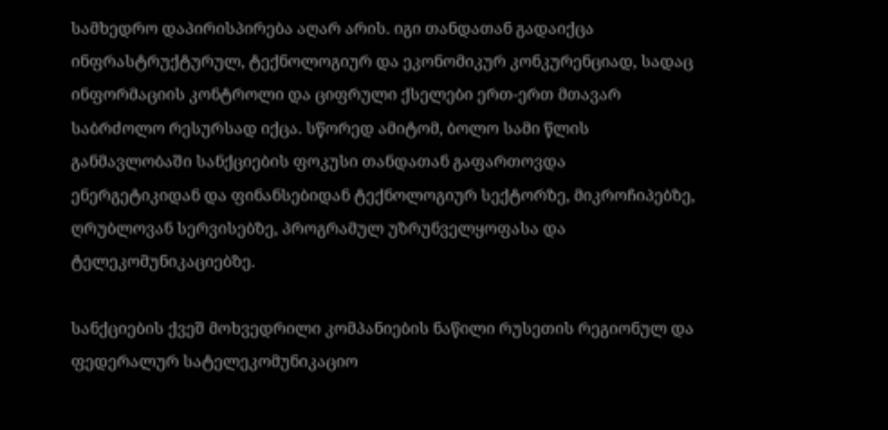სამხედრო დაპირისპირება აღარ არის. იგი თანდათან გადაიქცა ინფრასტრუქტურულ, ტექნოლოგიურ და ეკონომიკურ კონკურენციად, სადაც ინფორმაციის კონტროლი და ციფრული ქსელები ერთ-ერთ მთავარ საბრძოლო რესურსად იქცა. სწორედ ამიტომ, ბოლო სამი წლის განმავლობაში სანქციების ფოკუსი თანდათან გაფართოვდა ენერგეტიკიდან და ფინანსებიდან ტექნოლოგიურ სექტორზე, მიკროჩიპებზე, ღრუბლოვან სერვისებზე, პროგრამულ უზრუნველყოფასა და ტელეკომუნიკაციებზე.

სანქციების ქვეშ მოხვედრილი კომპანიების ნაწილი რუსეთის რეგიონულ და ფედერალურ სატელეკომუნიკაციო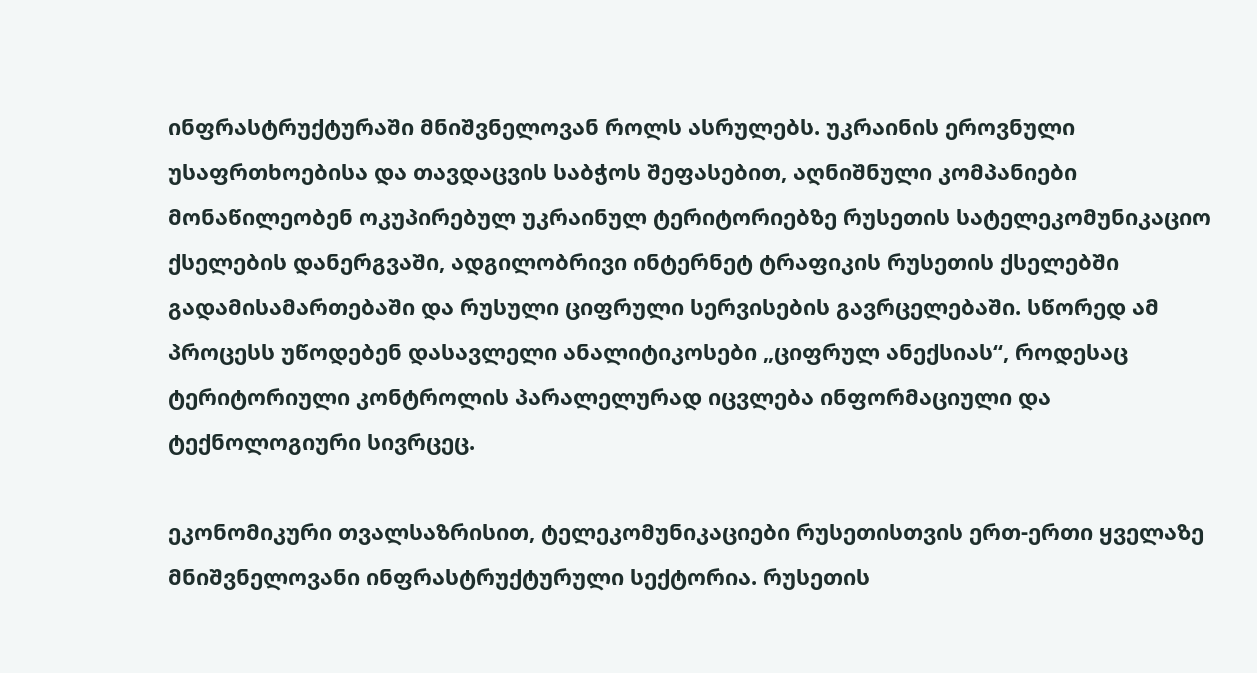ინფრასტრუქტურაში მნიშვნელოვან როლს ასრულებს. უკრაინის ეროვნული უსაფრთხოებისა და თავდაცვის საბჭოს შეფასებით, აღნიშნული კომპანიები მონაწილეობენ ოკუპირებულ უკრაინულ ტერიტორიებზე რუსეთის სატელეკომუნიკაციო ქსელების დანერგვაში, ადგილობრივი ინტერნეტ ტრაფიკის რუსეთის ქსელებში გადამისამართებაში და რუსული ციფრული სერვისების გავრცელებაში. სწორედ ამ პროცესს უწოდებენ დასავლელი ანალიტიკოსები „ციფრულ ანექსიას“, როდესაც ტერიტორიული კონტროლის პარალელურად იცვლება ინფორმაციული და ტექნოლოგიური სივრცეც.

ეკონომიკური თვალსაზრისით, ტელეკომუნიკაციები რუსეთისთვის ერთ-ერთი ყველაზე მნიშვნელოვანი ინფრასტრუქტურული სექტორია. რუსეთის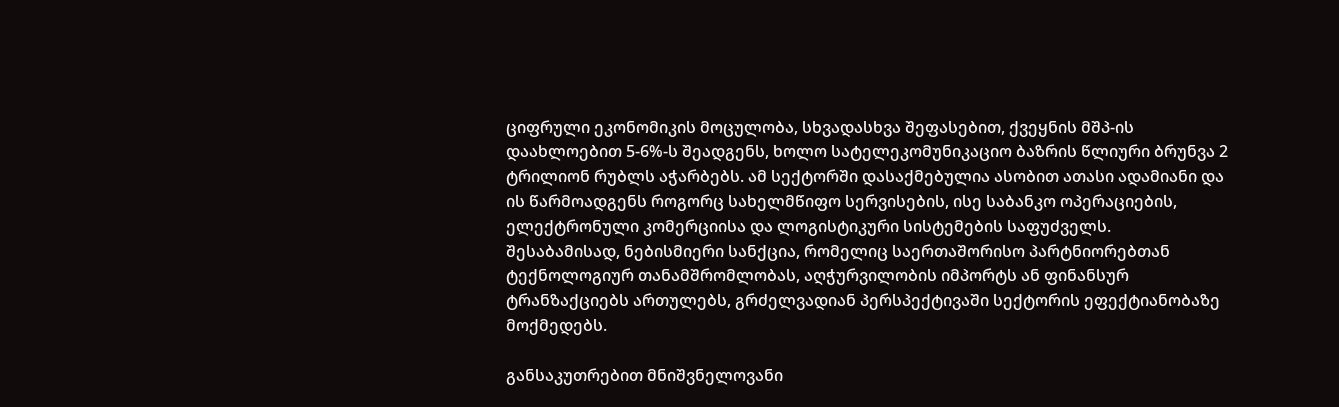ციფრული ეკონომიკის მოცულობა, სხვადასხვა შეფასებით, ქვეყნის მშპ-ის დაახლოებით 5-6%-ს შეადგენს, ხოლო სატელეკომუნიკაციო ბაზრის წლიური ბრუნვა 2 ტრილიონ რუბლს აჭარბებს. ამ სექტორში დასაქმებულია ასობით ათასი ადამიანი და ის წარმოადგენს როგორც სახელმწიფო სერვისების, ისე საბანკო ოპერაციების, ელექტრონული კომერციისა და ლოგისტიკური სისტემების საფუძველს. შესაბამისად, ნებისმიერი სანქცია, რომელიც საერთაშორისო პარტნიორებთან ტექნოლოგიურ თანამშრომლობას, აღჭურვილობის იმპორტს ან ფინანსურ ტრანზაქციებს ართულებს, გრძელვადიან პერსპექტივაში სექტორის ეფექტიანობაზე მოქმედებს.

განსაკუთრებით მნიშვნელოვანი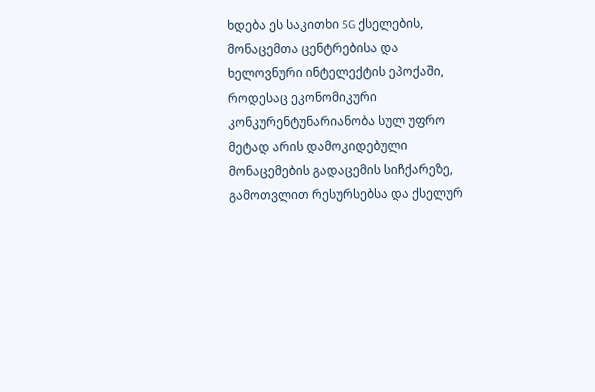ხდება ეს საკითხი 5G ქსელების, მონაცემთა ცენტრებისა და ხელოვნური ინტელექტის ეპოქაში, როდესაც ეკონომიკური კონკურენტუნარიანობა სულ უფრო მეტად არის დამოკიდებული მონაცემების გადაცემის სიჩქარეზე, გამოთვლით რესურსებსა და ქსელურ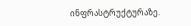ინფრასტრუქტურაზე.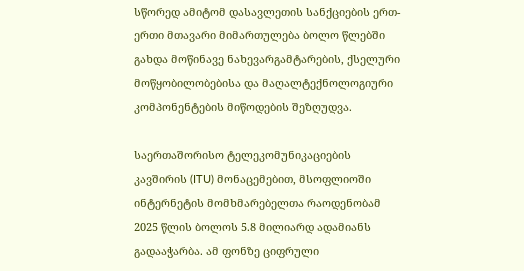სწორედ ამიტომ დასავლეთის სანქციების ერთ-ერთი მთავარი მიმართულება ბოლო წლებში გახდა მოწინავე ნახევარგამტარების, ქსელური მოწყობილობებისა და მაღალტექნოლოგიური კომპონენტების მიწოდების შეზღუდვა.

საერთაშორისო ტელეკომუნიკაციების კავშირის (ITU) მონაცემებით, მსოფლიოში ინტერნეტის მომხმარებელთა რაოდენობამ 2025 წლის ბოლოს 5.8 მილიარდ ადამიანს გადააჭარბა. ამ ფონზე ციფრული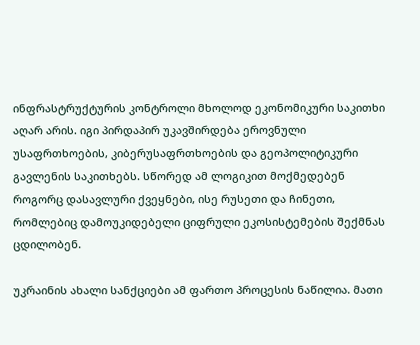ინფრასტრუქტურის კონტროლი მხოლოდ ეკონომიკური საკითხი აღარ არის. იგი პირდაპირ უკავშირდება ეროვნული უსაფრთხოების, კიბერუსაფრთხოების და გეოპოლიტიკური გავლენის საკითხებს. სწორედ ამ ლოგიკით მოქმედებენ როგორც დასავლური ქვეყნები, ისე რუსეთი და ჩინეთი, რომლებიც დამოუკიდებელი ციფრული ეკოსისტემების შექმნას ცდილობენ.

უკრაინის ახალი სანქციები ამ ფართო პროცესის ნაწილია. მათი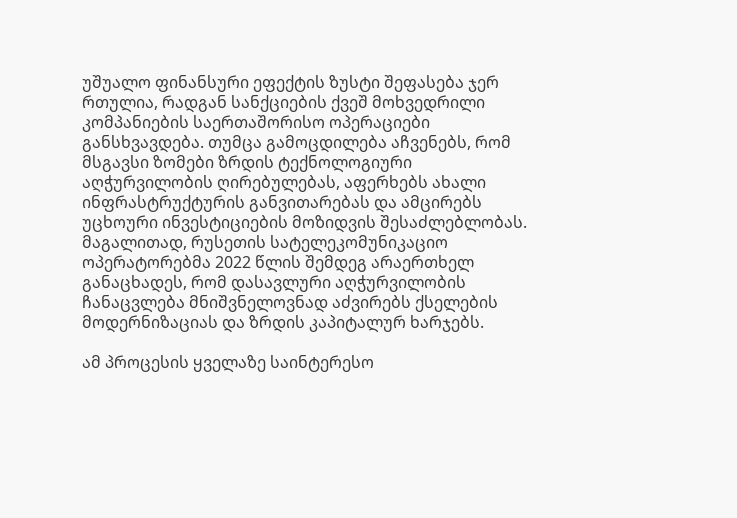უშუალო ფინანსური ეფექტის ზუსტი შეფასება ჯერ რთულია, რადგან სანქციების ქვეშ მოხვედრილი კომპანიების საერთაშორისო ოპერაციები განსხვავდება. თუმცა გამოცდილება აჩვენებს, რომ მსგავსი ზომები ზრდის ტექნოლოგიური აღჭურვილობის ღირებულებას, აფერხებს ახალი ინფრასტრუქტურის განვითარებას და ამცირებს უცხოური ინვესტიციების მოზიდვის შესაძლებლობას. მაგალითად, რუსეთის სატელეკომუნიკაციო ოპერატორებმა 2022 წლის შემდეგ არაერთხელ განაცხადეს, რომ დასავლური აღჭურვილობის ჩანაცვლება მნიშვნელოვნად აძვირებს ქსელების მოდერნიზაციას და ზრდის კაპიტალურ ხარჯებს.

ამ პროცესის ყველაზე საინტერესო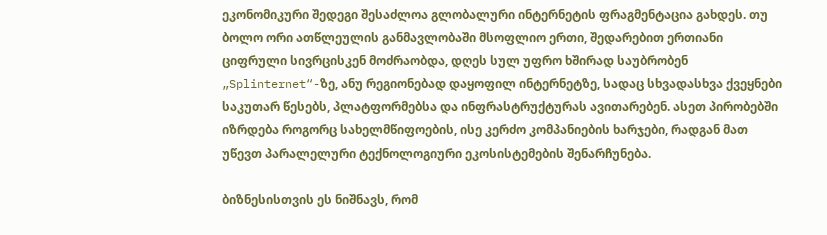ეკონომიკური შედეგი შესაძლოა გლობალური ინტერნეტის ფრაგმენტაცია გახდეს. თუ ბოლო ორი ათწლეულის განმავლობაში მსოფლიო ერთი, შედარებით ერთიანი ციფრული სივრცისკენ მოძრაობდა, დღეს სულ უფრო ხშირად საუბრობენ „Splinternet“-ზე, ანუ რეგიონებად დაყოფილ ინტერნეტზე, სადაც სხვადასხვა ქვეყნები საკუთარ წესებს, პლატფორმებსა და ინფრასტრუქტურას ავითარებენ. ასეთ პირობებში იზრდება როგორც სახელმწიფოების, ისე კერძო კომპანიების ხარჯები, რადგან მათ უწევთ პარალელური ტექნოლოგიური ეკოსისტემების შენარჩუნება.

ბიზნესისთვის ეს ნიშნავს, რომ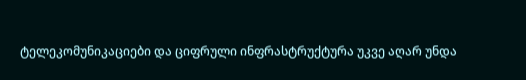ტელეკომუნიკაციები და ციფრული ინფრასტრუქტურა უკვე აღარ უნდა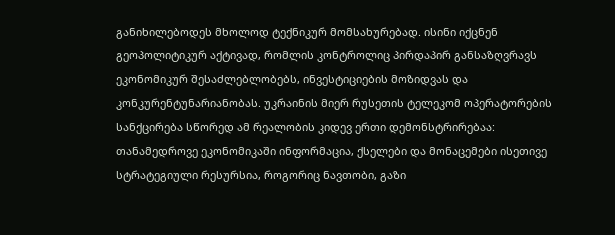განიხილებოდეს მხოლოდ ტექნიკურ მომსახურებად. ისინი იქცნენ გეოპოლიტიკურ აქტივად, რომლის კონტროლიც პირდაპირ განსაზღვრავს ეკონომიკურ შესაძლებლობებს, ინვესტიციების მოზიდვას და კონკურენტუნარიანობას. უკრაინის მიერ რუსეთის ტელეკომ ოპერატორების სანქცირება სწორედ ამ რეალობის კიდევ ერთი დემონსტრირებაა: თანამედროვე ეკონომიკაში ინფორმაცია, ქსელები და მონაცემები ისეთივე სტრატეგიული რესურსია, როგორიც ნავთობი, გაზი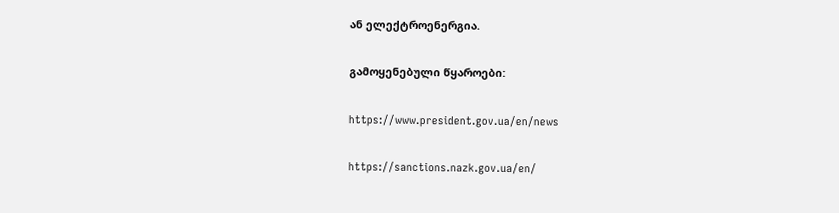ან ელექტროენერგია.

გამოყენებული წყაროები:

https://www.president.gov.ua/en/news

https://sanctions.nazk.gov.ua/en/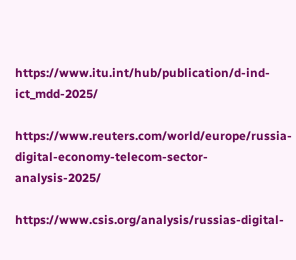https://www.itu.int/hub/publication/d-ind-ict_mdd-2025/

https://www.reuters.com/world/europe/russia-digital-economy-telecom-sector-analysis-2025/

https://www.csis.org/analysis/russias-digital-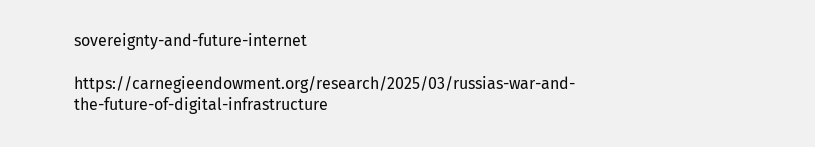sovereignty-and-future-internet

https://carnegieendowment.org/research/2025/03/russias-war-and-the-future-of-digital-infrastructure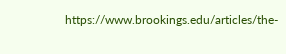https://www.brookings.edu/articles/the-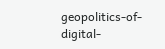geopolitics-of-digital-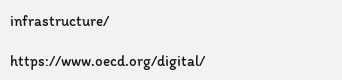infrastructure/

https://www.oecd.org/digital/